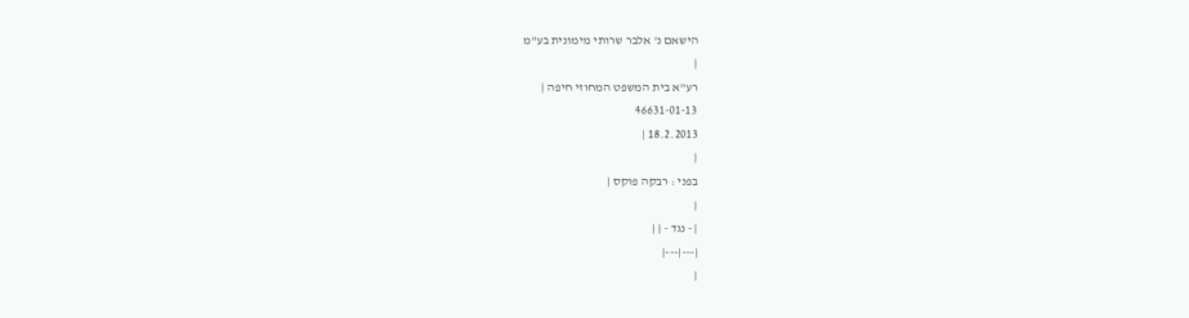הישאם נ' אלבר שרותי מימונית בע"מ
|
רע"א בית המשפט המחוזי חיפה |
46631-01-13
18.2.2013 |
|
בפני : רבקה פוקס |
|
| - נגד - | |
|---|---|
|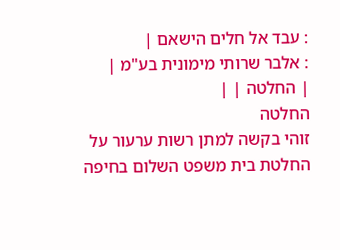: עבד אל חלים הישאם |
: אלבר שרותי מימונית בע"מ |
| החלטה | |
החלטה
זוהי בקשה למתן רשות ערעור על החלטת בית משפט השלום בחיפה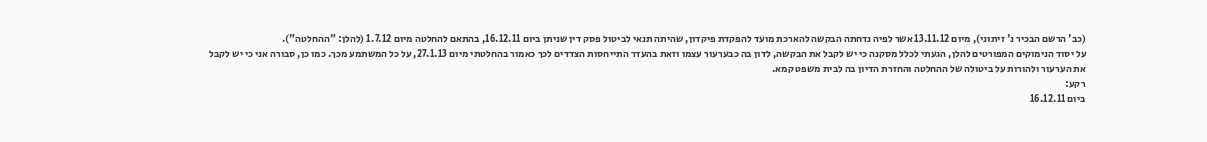(כב' הרשם הבכיר נ' זיתוני), מיום 13.11.12 אשר לפיה נדחתה הבקשה להארכת מועד להפקדת פיקדון, שהיתה תנאי לביטול פסק דין שניתן ביום 16.12.11, בהתאם להחלטה מיום 1.7.12 (להלן: "ההחלטה").
על יסוד הנימוקים המפורטים להלן, הגעתי לכלל מסקנה כי יש לקבל את הבקשה, לדון בה כבערעור עצמו וזאת בהעדר התייחסות הצדדים לכך כאמור בהחלטתי מיום 27.1.13, על כל המשתמע מכך. כמו כן, סבורה אני כי יש לקבל את הערעור ולהורות על ביטולה של ההחלטה והחזרת הדיון בה לבית משפט קמא.
רקע:
ביום 16.12.11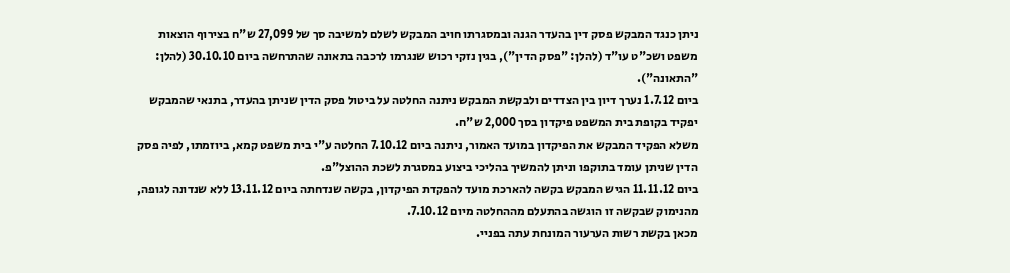ניתן כנגד המבקש פסק דין בהעדר הגנה ובמסגרתו חויב המבקש לשלם למשיבה סך של 27,099 ש"ח בצירוף הוצאות משפט ושכ"ט עו"ד (להלן: "פסק הדין"), בגין נזקי רכוש שנגרמו לרכבה בתאונה שהתרחשה ביום 30.10.10 (להלן: "התאונה").
ביום 1.7.12 נערך דיון בין הצדדים ולבקשת המבקש ניתנה החלטה על ביטול פסק הדין שניתן בהעדר, בתנאי שהמבקש יפקיד בקופת בית המשפט פיקדון בסך 2,000 ש"ח.
משלא הפקיד המבקש את הפיקדון במועד האמור, ניתנה ביום 7.10.12 החלטה ע"י בית משפט קמא, ביוזמתו, לפיה פסק הדין שניתן עומד בתוקפו וניתן להמשיך בהליכי ביצוע במסגרת לשכת ההוצל"פ.
ביום 11.11.12 הגיש המבקש בקשה להארכת מועד להפקדת הפיקדון, בקשה שנדחתה ביום 13.11.12 ללא שנדונה לגופה, מהנימוק שבקשה זו הוגשה בהתעלם מההחלטה מיום 7.10.12.
מכאן בקשת רשות הערעור המונחת עתה בפניי.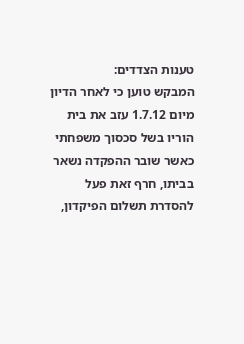טענות הצדדים:
המבקש טוען כי לאחר הדיון מיום 1.7.12 עזב את בית הוריו בשל סכסוך משפחתי כאשר שובר ההפקדה נשאר בביתו, חרף זאת פעל להסדרת תשלום הפיקדון,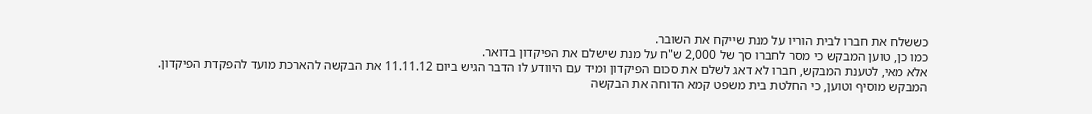כששלח את חברו לבית הוריו על מנת שייקח את השובר.
כמו כן, טוען המבקש כי מסר לחברו סך של 2,000 ש"ח על מנת שישלם את הפיקדון בדואר.
אלא מאי, לטענת המבקש, חברו לא דאג לשלם את סכום הפיקדון ומיד עם היוודע לו הדבר הגיש ביום 11.11.12 את הבקשה להארכת מועד להפקדת הפיקדון.
המבקש מוסיף וטוען, כי החלטת בית משפט קמא הדוחה את הבקשה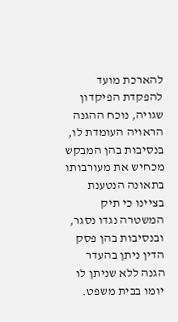להארכת מועד להפקדת הפיקדון שגויה, נוכח ההגנה הראויה העומדת לו, בנסיבות בהן המבקש מכחיש את מעורבותו בתאונה הנטענת בציינו כי תיק המשטרה נגדו נסגר, ובנסיבות בהן פסק הדין ניתן בהעדר הגנה ללא שניתן לו יומו בבית משפט.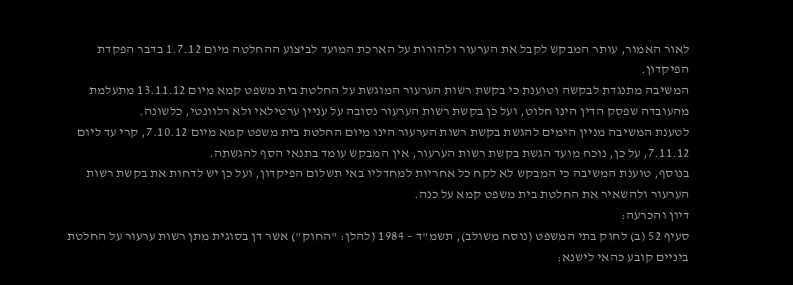לאור האמור, עותר המבקש לקבל את הערעור ולהורות על הארכת המועד לביצוע ההחלטה מיום 1.7.12 בדבר הפקדת הפיקדון.
המשיבה מתנגדת לבקשה וטוענת כי בקשת רשות הערעור המוגשת על החלטת בית משפט קמא מיום 13.11.12 מתעלמת מהעובדה שפסק הדין הינו חלוט, ועל כן בקשת רשות הערעור נסובה על עניין ערטילאי ולא רלוונטי, כלשונה.
לטענת המשיבה מניין הימים להגשת בקשת רשות הערעור הינו מיום החלטת בית משפט קמא מיום 7.10.12, קרי עד ליום 7.11.12, על כן, נוכח מועד הגשת בקשת רשות הערעור, אין המבקש עומד בתנאי הסף להגשתה.
בנוסף, טוענת המשיבה כי המבקש לא לקח כל אחריות למחדליו באי תשלום הפיקדון, ועל כן יש לדחות את בקשת רשות הערעור ולהשאיר את החלטת בית משפט קמא על כנה.
דיון והכרעה:
סעיף 52 (ב) לחוק בתי המשפט (נוסח משולב), תשמ"ד – 1984 (להלן: "החוק") אשר דן בסוגית מתן רשות ערעור על החלטת ביניים קובע כהאי לישנא: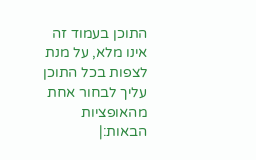התוכן בעמוד זה אינו מלא, על מנת לצפות בכל התוכן עליך לבחור אחת מהאופציות הבאות:|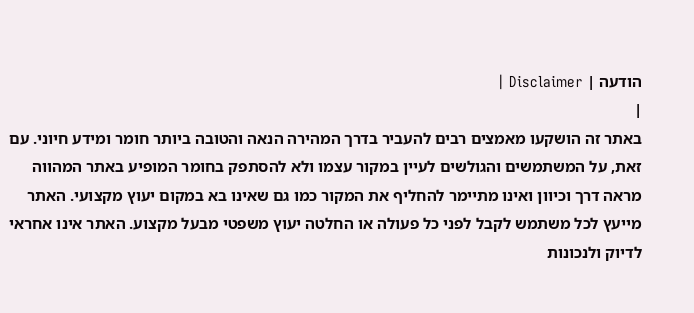הודעה | Disclaimer |
|
באתר זה הושקעו מאמצים רבים להעביר בדרך המהירה הנאה והטובה ביותר חומר ומידע חיוני. עם זאת, על המשתמשים והגולשים לעיין במקור עצמו ולא להסתפק בחומר המופיע באתר המהווה מראה דרך וכיוון ואינו מתיימר להחליף את המקור כמו גם שאינו בא במקום יעוץ מקצועי. האתר מייעץ לכל משתמש לקבל לפני כל פעולה או החלטה יעוץ משפטי מבעל מקצוע. האתר אינו אחראי לדיוק ולנכונות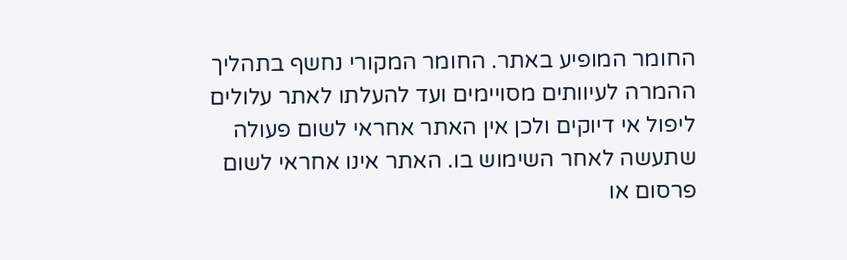החומר המופיע באתר. החומר המקורי נחשף בתהליך ההמרה לעיוותים מסויימים ועד להעלתו לאתר עלולים ליפול אי דיוקים ולכן אין האתר אחראי לשום פעולה שתעשה לאחר השימוש בו. האתר אינו אחראי לשום פרסום או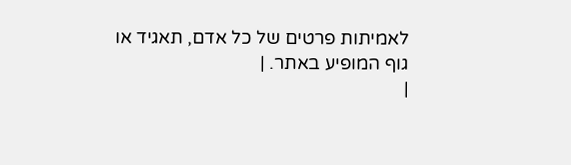לאמיתות פרטים של כל אדם, תאגיד או גוף המופיע באתר. |
|